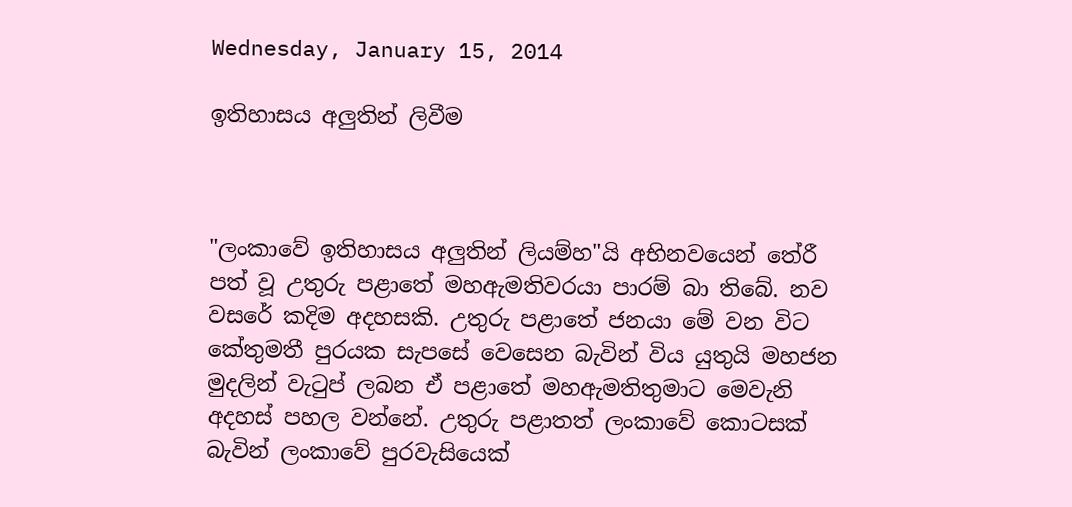Wednesday, January 15, 2014

ඉතිහාසය අලුතින් ලිවීම



"ලංකාවේ ඉතිහාසය අලුතින් ලියම්හ"යි අභිනවයෙන් තේරී පත් වූ උතුරු පළාතේ මහඇමතිවරයා පාරම් බා තිබේ. නව වසරේ කදිම අදහසකි. උතුරු පළාතේ ජනයා මේ වන විට කේතුමතී පුරයක සැපසේ වෙසෙන බැවින් විය යුතුයි මහජන මුදලින් වැටුප් ලබන ඒ පළාතේ මහඇමතිතුමාට මෙවැනි අදහස් පහල වන්නේ. උතුරු පළාතත් ලංකාවේ කොටසක් බැවින් ලංකාවේ පුරවැසියෙක්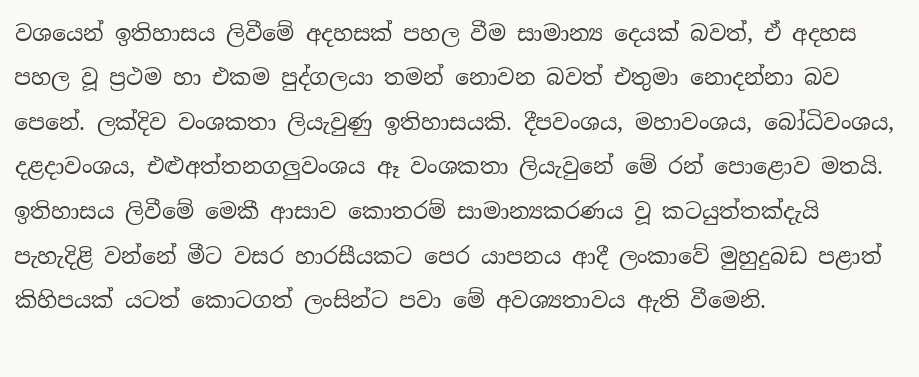වශයෙන් ඉතිහාසය ලිවීමේ අදහසක් පහල වීම සාමාන්‍ය දෙයක් බවත්, ඒ අදහස පහල වූ ප්‍රථම හා එකම පුද්ගලයා තමන් නොවන බවත් එතුමා නොදන්නා බව පෙනේ. ලක්දිව වංශකතා ලියැවුණු ඉතිහාසයකි. දීපවංශය, මහාවංශය, බෝධිවංශය, දළදාවංශය, එළුඅත්තනගලුවංශය ඈ වංශකතා ලියැවුනේ මේ රන් පොළොව මතයි. ඉතිහාසය ලිවීමේ මෙකී ආසාව කොතරම් සාමාන්‍යකරණය වූ කටයුත්තක්දැයි පැහැදිළි වන්නේ මීට වසර හාරසීයකට පෙර යාපනය ආදී ලංකාවේ මුහුදුබඩ පළාත් කිහිපයක් යටත් කොටගත් ලංසින්ට පවා මේ අවශ්‍යතාවය ඇති වීමෙනි.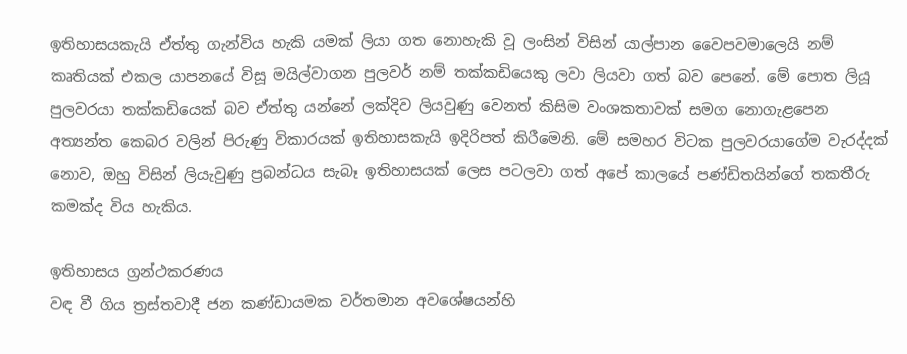ඉතිහාසයකැයි ඒත්තු ගැන්විය හැකි යමක් ලියා ගත නොහැකි වූ ලංසින් විසින් යාල්පාන වෛපවමාලෙයි නම් කෘතියක් එකල යාපනයේ විසූ මයිල්වාගන පුලවර් නම් තක්කඩියෙකු ලවා ලියවා ගත් බව පෙනේ. මේ පොත ලියූ පුලවරයා තක්කඩියෙක් බව ඒත්තු යන්නේ ලක්දිව ලියවුණු වෙනත් කිසිම වංශකතාවක් සමග නොගැළපෙන අත්‍යන්ත කෙබර වලින් පිරුණු විකාරයක් ඉතිහාසකැයි ඉදිරිපත් කිරීමෙනි. මේ සමහර විටක පුලවරයාගේම වැරද්දක් නොව, ඔහු විසින් ලියැවුණු ප්‍රබන්ධය සැබෑ ඉතිහාසයක් ලෙස පටලවා ගත් අපේ කාලයේ පණ්ඩිතයින්ගේ තකතීරු කමක්ද විය හැකිය.

ඉතිහාසය ග්‍රන්ථකරණය
වඳ වී ගිය ත්‍රස්තවාදී ජන කණ්ඩායමක වර්තමාන අවශේෂයන්හි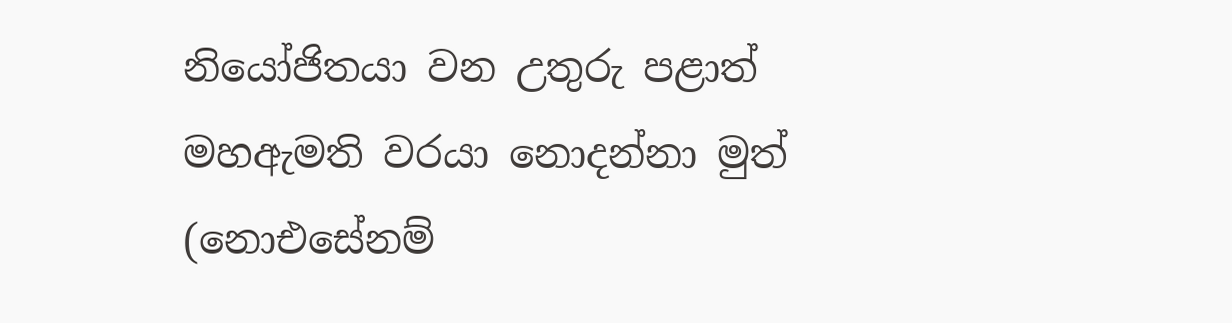නියෝජිතයා වන උතුරු පළාත් මහඇමති වරයා නොදන්නා මුත් (නොඑසේනම්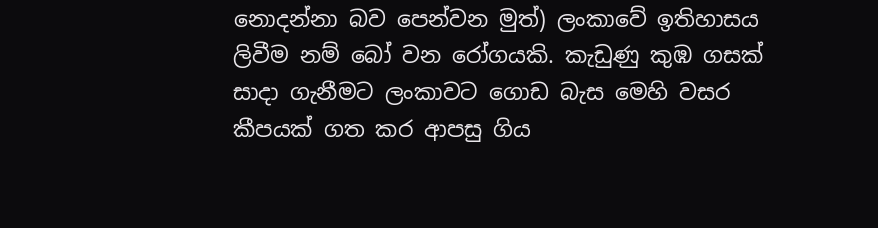නොදන්නා බව පෙන්වන මුත්) ලංකාවේ ඉතිහාසය ලිවීම නම් බෝ වන රෝගයකි. කැඩුණු කුඹ ගසක් සාදා ගැනීමට ලංකාවට ගොඩ බැස මෙහි වසර කීපයක් ගත කර ආපසු ගිය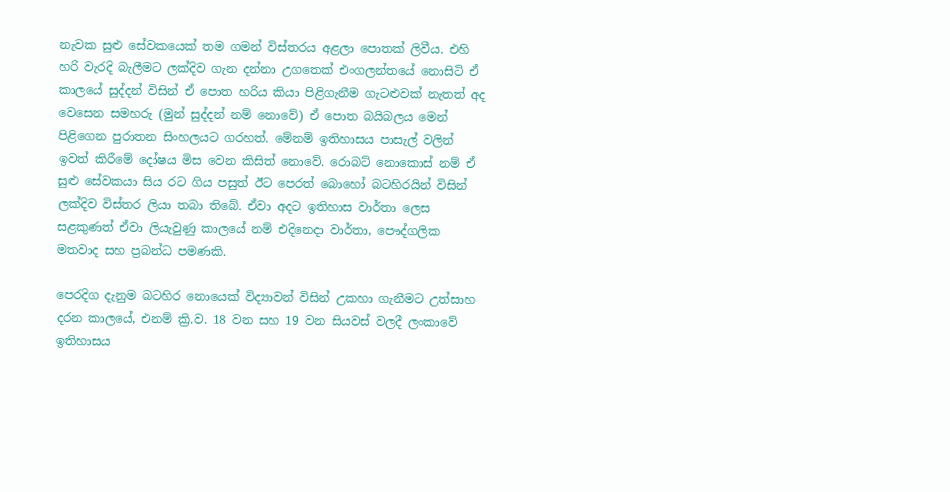නැවක සුළු සේවකයෙක් තම ගමන් විස්තරය අළලා පොතක් ලිවීය. එහි හරි වැරදි බැලීමට ලක්දිව ගැන දන්නා උගතෙක් එංගලන්තයේ නොසිටි ඒ කාලයේ සුද්දන් විසින් ඒ පොත හරිය කියා පිළිගැනීම ගැටළුවක් නැතත් අද වෙසෙන සමහරු (මුන් සුද්දන් නම් නොවේ) ඒ පොත බයිබලය මෙන් පිළිගෙන පුරාතන සිංහලයට ගරහත්. මේනම් ඉතිහාසය පාසැල් වලින් ඉවත් කිරීමේ දෝෂය මිස වෙන කිසිත් නොවේ. රොබට් නොකොස්‌ නම් ඒ සුළු සේවකයා සිය රට ගිය පසුත් ඊට පෙරත් බොහෝ බටහිරයින් විසින් ලක්දිව විස්තර ලියා තබා තිබේ. ඒවා අදට ඉතිහාස වාර්තා ලෙස සළකුණත් ඒවා ලියැවුණු කාලයේ නම් එදිනෙදා වාර්තා, පෞද්ගලික මතවාද සහ ප්‍රබන්ධ පමණකි.

පෙරදිග දැනුම බටහිර නොයෙක් විද්‍යාවන් විසින් උකහා ගැනීමට උත්සාහ දරන කාලයේ, එනම් ක්‍රි.ව. 18 වන සහ 19 වන සියවස් වලදී ලංකාවේ ඉතිහාසය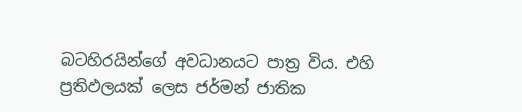බටහිරයින්ගේ අවධානයට පාත්‍ර විය. එහි ප්‍රතිඵලයක් ලෙස ජර්මන් ජාතික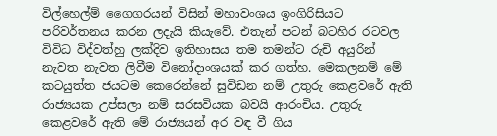විල්හෙල්ම් ගෛගරයන් විසින් මහාවංශය ඉංගිරිසියට පරිවර්තනය කරන ලදැයි කියැවේ. එතැන් පටන් බටහිර රටවල විවිධ විද්වත්හු ලක්දිව ඉතිහාසය තම තමන්ට රුචි අයුරින් නැවත නැවත ලිවීම විනෝදාංශයක් කර ගත්හ. මෙකලනම් මේ කටයුත්ත ජයටම කෙරෙන්නේ සුවිඩන නම් උතුරු කෙළවරේ ඇති රාජ්‍යයක උප්සලා නම් සරසවියක බවයි ආරංචිය. උතුරු කෙළවරේ ඇති මේ රාජ්‍යයන් අර වඳ වී ගිය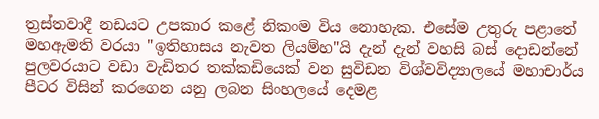ත්‍රස්තවාදී නඩයට උපකාර කළේ නිකංම විය නොහැක. එසේම උතුරු පළාතේ මහඇමති වරයා "ඉතිහාසය නැවත ලියම්හ"යි දැන් දැන් වහසි බස් දොඩන්නේ පුලවරයාට වඩා වැඩිතර තක්කඩියෙක් වන සුවිඩන විශ්වවිද්‍යාලයේ මහාචාර්ය පීටර විසින් කරගෙන යනු ලබන සිංහලයේ දෙමළ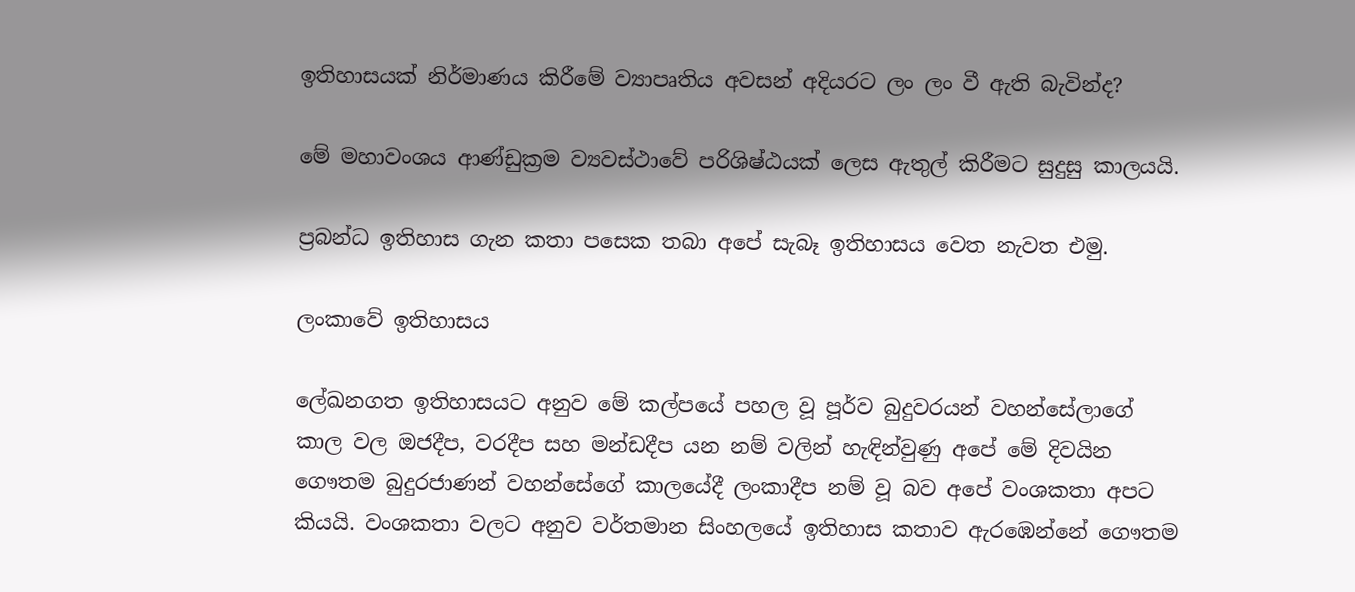ඉතිහාසයක් නිර්මාණය කිරීමේ ව්‍යාපෘතිය අවසන් අදියරට ලං ලං වී ඇති බැවින්ද?

මේ මහාවංශය ආණ්ඩුක්‍රම ව්‍යවස්ථාවේ පරිශිෂ්ඨයක් ලෙස ඇතුල් කිරීමට සුදුසු කාලයයි.

ප්‍රබන්ධ ඉතිහාස ගැන කතා පසෙක තබා අපේ සැබෑ ඉතිහාසය වෙත නැවත එමු.

ලංකාවේ ඉතිහාසය

ලේඛනගත ඉතිහාසයට අනුව මේ කල්පයේ පහල වූ පූර්ව බුදුවරයන් වහන්සේලාගේ කාල වල ඔජදීප, වරදීප සහ මන්ඩදීප යන නම් වලින් හැඳින්වුණු අපේ මේ දිවයින ගෞතම බුදුරජාණන් වහන්සේගේ කාලයේදී ලංකාදීප නම් වූ බව අපේ වංශකතා අපට කියයි. වංශකතා වලට අනුව වර්තමාන සිංහලයේ ඉතිහාස කතාව ඇරඹෙන්නේ ගෞතම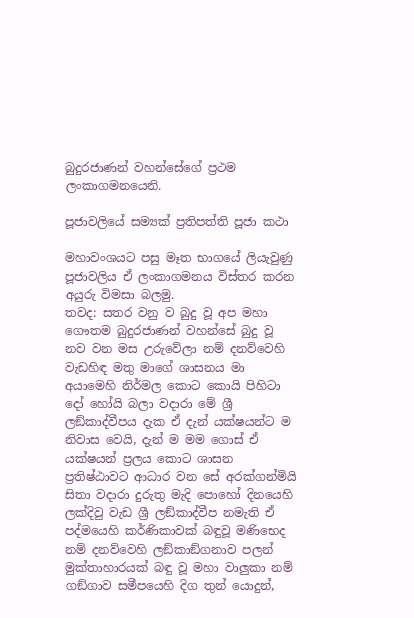බුදුරජාණන් වහන්සේගේ ප්‍රථම ලංකාගමනයෙනි.

පූජාවලියේ සම්‍යක් ප්‍රතිපත්ති පූජා කථා

මහාවංශයට පසු මෑත භාගයේ ලියැවුණු පූජාවලිය ඒ ලංකාගමනය විස්තර කරන අයුරු විමසා බලමු.
තවද: සතර වනු ව බුදු වූ අප මහා ගෞතම බුදුරජාණන් වහන්සේ බුදු වූ නව වන මස උරුවේලා නම් දනව්වෙහි වැඩහිඳ මතු මාගේ ශාසනය මා අයාමෙහි නිර්මල කොට කොයි පිහිටා දෝ හෝයි බලා වදාරා මේ ශ්‍රී ලඞ්කාද්වීපය දැක ඒ දැන් යක්ෂයන්ට ම නිවාස වෙයි, දැන් ම මම ගොස් ඒ යක්ෂයන් ප්‍රලය කොට ශාසන ප්‍රතිෂ්ඨාවට ආධාර වන සේ අරක්ගන්මියි සිතා වදාරා දුරුතු මැදි පොහෝ දිනයෙහි ලක්දිවු වැඩ ශ්‍රී ලඞ්කාද්වීප නමැති ඒ පද්මයෙහි කර්ණිකාවක් බඳුවූ මණිභෙද නම් දනව්වෙහි ලඞ්කාඞ්ගනාව පලන් මුක්තාහාරයක් බඳු වූ මහා වාලුකා නම් ගඞ්ගාව සමීපයෙහි දිග තුන් යොදුන්,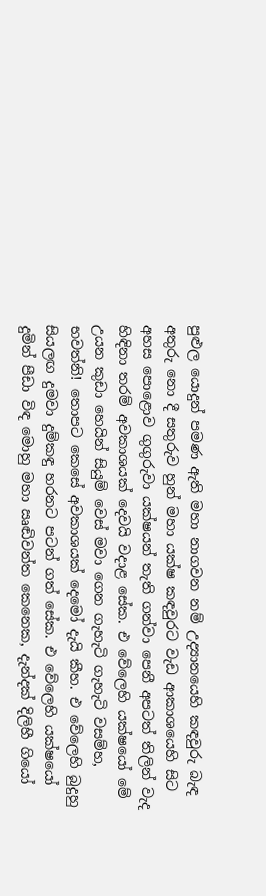පුළුල යොදුන් පමණ ඇති මහා නාගවන නම් උද්‍යානයෙහි කඳවුරු බැඳ අතුරු නො දී සතුරුව හුන් මහා යක්ෂ කඳවුරට වැඩ ආකාශයෙහි සිට අහස පොළොව ගුගුරුවා යක්ෂයන් තැති ගන්වා පෙනී අපටත් තිලින් වැද හිඳිනා තරම් අවකාශයක් දෙවයි වදාළ සේක. එ වේලෙහි යක්ෂයෝ මේ උයන කුඩා හෙයින් සියුම් වෙස් මවා ගෙන ගැහැටි ගැහැටි වසම්හ, භවත්නි! තොපට කෙසේ අවකාශයක් දෙමෝ දැයි කීහ. එ වේලෙහි බුදුහු සියලඟ දුමවා දුම්කඳු හරනට පටන් ගත් සේක. එ වේලෙහි යක්ෂයෝ දුමින් පීඩා විඳ මොහු මහා ඍඬිවන්ත කෙනෙක, දැන්දක් දිලිහී ගියෝ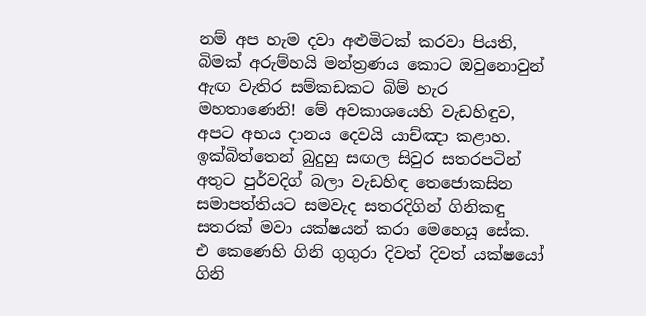නම් අප හැම දවා අළුමිටක් කරවා පියති, බිමක් අරුම්හයි මන්ත්‍රණය කොට ඔවුනොවුන් ඇඟ වැතිර සම්කඩකට බිම් හැර මහතාණෙනි! මේ අවකාශයෙහි වැඩහිඳුව, අපට අභය දානය දෙවයි යාච්ඤා කළාහ. ඉක්බිත්තෙන් බුදුහු සඟල සිවුර සතරපටින් අතුට පුර්වදිග් බලා වැඩහිඳ තෙජොකසින සමාපත්තියට සමවැද සතරදිගින් ගිනිකඳු සතරක් මවා යක්ෂයන් කරා මෙහෙයූ සේක. එ කෙණෙහි ගිනි ගුගුරා දිවත් දිවත් යක්ෂයෝ ගිනි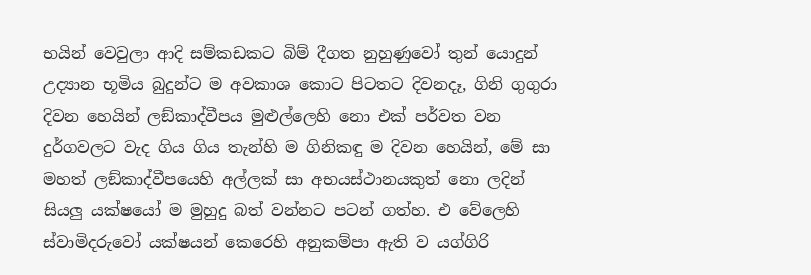භයින් වෙවුලා ආදි සම්කඩකට බිම් දීගත නුහුණුවෝ තුන් යොදුන් උද්‍යාන භූමිය බුදුන්ට ම අවකාශ කොට පිටතට දිවනදෑ, ගිනි ගුගුරා දිවන හෙයින් ලඞ්කාද්වීපය මුළුල්ලෙහි නො එක් පර්වත වන දුර්ගවලට වැද ගිය ගිය තැන්හි ම ගිනිකඳු ම දිවන හෙයින්, මේ සා මහත් ලඞ්කාද්වීපයෙහි අල්ලක් සා අභයස්ථානයකුත් නො ලදින් සියලු යක්ෂයෝ ම මුහුදු බත් වන්නට පටන් ගත්හ. එ වේලෙහි ස්වාමිදරුවෝ යක්ෂයන් කෙරෙහි අනුකම්පා ඇති ව යග්ගිරි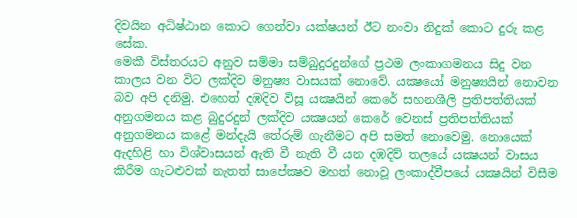දිවයින අධිෂ්ඨාන කොට ගෙන්වා යක්ෂයන් ඊට නංවා නිදුක් කොට දුරු කළ සේක.
මෙකී විස්තරයට අනුව සම්මා සම්බුදුරදුන්ගේ ප්‍රථම ලංකාගමනය සිදු වන කාලය වන විට ලක්දිව මනුෂ්‍ය වාසයක් නොවේ. යක්‍ෂයෝ මනුෂ්‍යයින් නොවන බව අපි දනිමු. එහෙත් දඹදිව විසූ යක්‍ෂයින් කෙරේ සහනශීලි ප්‍රතිපත්තියක් අනුගමනය කළ බුදුරදුන් ලක්දිව යක්‍ෂයන් කෙරේ වෙනස් ප්‍රතිපත්තියක් අනුගමනය කළේ මන්දැයි තේරුම් ගැනීමට අපි සමත් නොවෙමු. නොයෙක් ඇදහිළි හා විශ්වාසයන් ඇති වී නැති වී යන දඹදිව් තලයේ යක්‍ෂයන් වාසය කිරීම ගැටළුවක් නැතත් සාපේක්‍ෂව මහත් නොවූ ලංකාද්වීපයේ යක්‍ෂයින් විසීම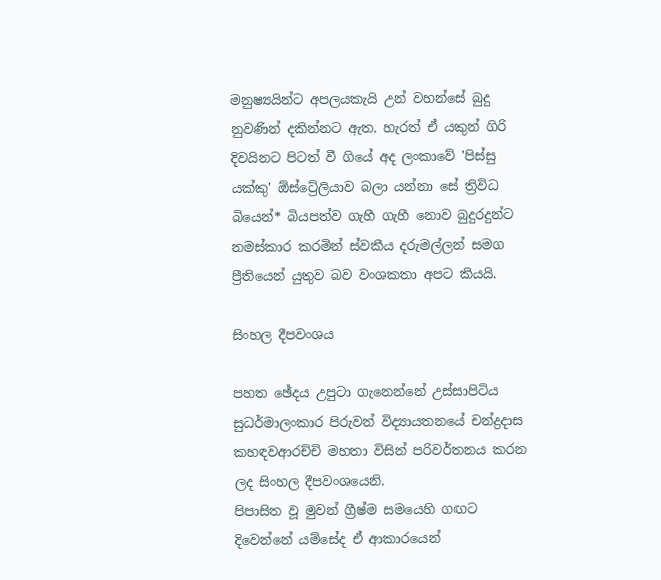මනුෂ්‍යයින්ට අපලයකැයි උන් වහන්සේ බුදු නුවණින් දකින්නට ඇත. හැරත් ඒ යකුන් ගිරි දිවයිනට පිටත් වී ගියේ අද ලංකාවේ 'පිස්සු යක්කු' ඕස්ට්‍රේලියාව බලා යන්නා සේ ත්‍රිවිධ බියෙන්* බියපත්ව ගැහී ගැහී නොව බුදුරදුන්ට නමස්කාර කරමින් ස්වකීය දරුමල්ලන් සමග ප්‍රීතියෙන් යුතුව බව වංශකතා අපට කියයි.

සිංහල දීපවංශය

පහත ඡේදය උපුටා ගැනෙන්නේ උස්සාපිටිය සුධර්මාලංකාර පිරුවන් විද්‍යායතනයේ චන්ද්‍රදාස කහඳවආරච්චි මහතා විසින් පරිවර්තනය කරන ලද සිංහල දීපවංශයෙනි.
පිපාසිත වූ මුවන් ග්‍රීෂ්ම සමයෙහි ගඟට දිවෙන්නේ යම්සේද ඒ ආකාරයෙන්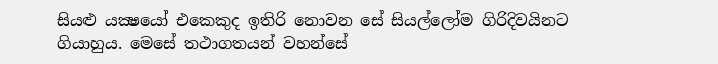සියළු යක්‍ෂයෝ එකෙකුද ඉතිරි නොවන සේ සියල්ලෝම ගිරිදිවයිනට ගියාහුය. මෙසේ තථාගතයන් වහන්සේ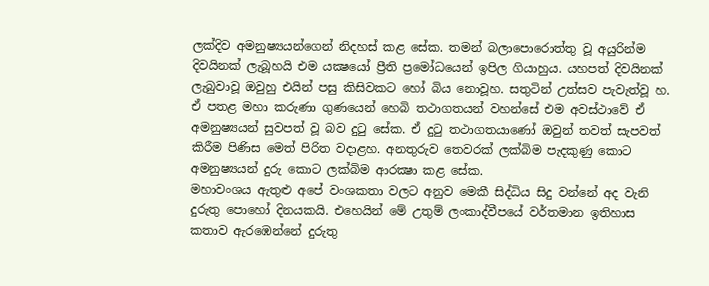ලක්දිව අමනුෂ්‍යයන්ගෙන් නිදහස් කළ සේක. තමන් බලාපොරොත්තු වූ අයුරින්ම දිවයිනක් ලැබූහයි එම යක්‍ෂයෝ ප්‍රීති ප්‍රමෝධයෙන් ඉපිල ගියාහුය. යහපත් දිවයිනක් ලැබුවාවූ ඔවුහු එයින් පසු කිසිවකට හෝ බිය නොවූහ. සතුටින් උත්සව පැවැත්වූ හ. ඒ පතළ මහා කරුණා ගුණයෙන් හෙබි තථාගතයන් වහන්සේ එම අවස්ථාවේ ඒ අමනුෂ්‍යයන් සුවපත් වූ බව දුටු සේක. ඒ දුටු තථාගතයාණෝ ඔවුන් තවත් සැපවත් කිරීම පිණිස මෙත් පිරිත වදාළහ. අනතුරුව තෙවරක් ලක්බිම පැදකුණු කොට අමනුෂ්‍යයන් දුරු කොට ලක්බිම ආරක්‍ෂා කළ සේක.
මහාවංශය ඇතුළු අපේ වංශකතා වලට අනුව මෙකී සිද්ධිය සිදු වන්නේ අද වැනි දුරුතු පොහෝ දිනයකයි. එහෙයින් මේ උතුම් ලංකාද්වීපයේ වර්තමාන ඉතිහාස කතාව ඇරඹෙන්නේ දුරුතු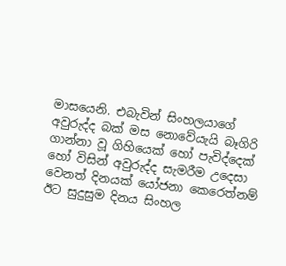මාසයෙනි. එබැවින් සිංහලයාගේ අවුරුද්ද බක් මස නොවේයැයි බෑගිරි ගාන්නා වූ ගිහියෙක් හෝ පැවිද්දෙක් හෝ විසින් අවුරුද්ද සැමරීම උදෙසා වෙනත් දිනයක් යෝජනා කෙරෙත්නම් ඊට සුදුසුම දිනය සිංහල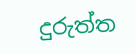දුරුත්ත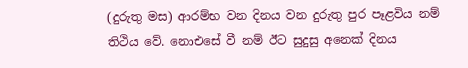(දුරුතු මස) ආරම්භ වන දිනය වන දුරුතු පුර පෑළවිය නම් තිථිය වේ. නොඑසේ වී නම් ඊට සුදුසු අනෙක් දිනය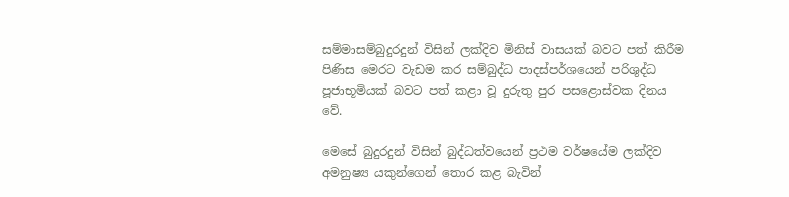සම්මාසම්බුදුරදුන් විසින් ලක්දිව මිනිස් වාසයක් බවට පත් කිරීම පිණිස මෙරට වැඩම කර සම්බුද්ධ පාදස්පර්ශයෙන් පරිශුද්ධ පූජාභූමියක් බවට පත් කළා වූ දුරුතු පුර පසළොස්වක දිනය වේ.

මෙසේ බුදුරදුන් විසින් බුද්ධත්වයෙන් ප්‍රථම වර්ෂයේම ලක්දිව අමනුෂ්‍ය යකුන්ගෙන් තොර කළ බැවින්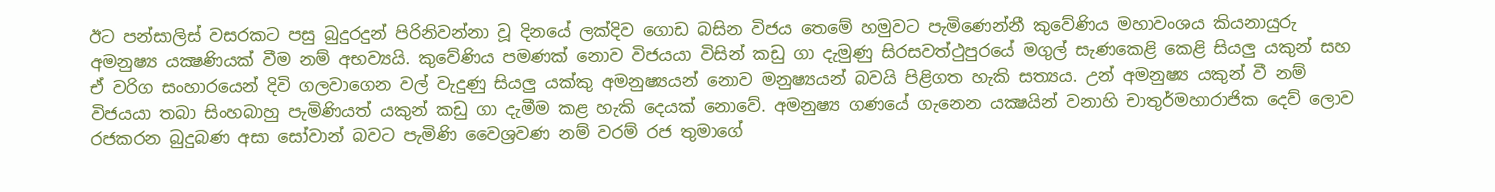ඊට පන්සාලිස් වසරකට පසු බුදුරදුන් පිරිනිවන්නා වූ දිනයේ ලක්දිව ගොඩ බසින විජය තෙමේ හමුවට පැමිණෙන්නී කුවේණිය මහාවංශය කියනායුරු අමනුෂ්‍ය යක්‍ෂණියක් වීම නම් අභව්‍යයි. කුවේණිය පමණක් නොව විජයයා විසින් කඩු ගා දැමුණු සිරසවත්ථුපුරයේ මගුල් සැණකෙළි කෙළි සියලු යකුන් සහ ඒ වරිග සංහාරයෙන් දිවි ගලවාගෙන වල් වැදුණු සියලු යක්කු අමනුෂ්‍යයන් නොව මනුෂ්‍යයන් බවයි පිළිගත හැකි සත්‍යය. උන් අමනුෂ්‍ය යකුන් වී නම් විජයයා තබා සිංහබාහු පැමිණියත් යකුන් කඩු ගා දැමීම කළ හැකි දෙයක් නොවේ. අමනුෂ්‍ය ගණයේ ගැනෙන යක්‍ෂයින් වනාහි චාතුර්මහාරාජික දෙව් ලොව රජකරන බුදුබණ අසා සෝවාන් බවට පැමිණි වෛශ්‍රවණ නම් වරම් රජ තුමාගේ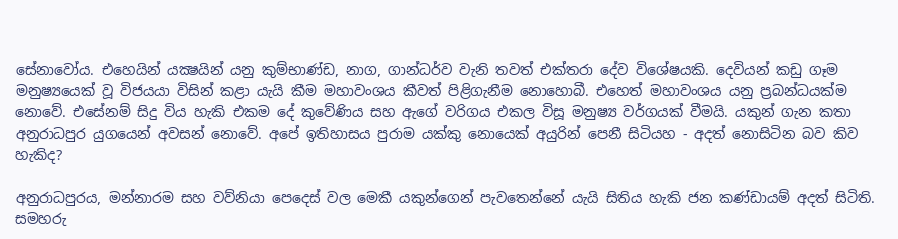සේනාවෝය. එහෙයින් යක්‍ෂයින් යනු කුම්භාණ්ඩ, නාග, ගාන්ධර්ව වැනි තවත් එක්තරා දේව විශේෂයකි. දෙවියන් කඩු ගෑම මනුෂ්‍යයෙක් වූ විජයයා විසින් කළා යැයි කීම මහාවංශය කීවත් පිළිගැනීම නොහොබී. එහෙත් මහාවංශය යනු ප්‍රබන්ධයක්ම නොවේ. එසේනම් සිදු විය හැකි එකම දේ කුවේණිය සහ ඇගේ වරිගය එකල විසූ මනුෂ්‍ය වර්ගයක් වීමයි. යකුන් ගැන කතා අනුරාධපුර යුගයෙන් අවසන් නොවේ. අපේ ඉතිහාසය පුරාම යක්කු නොයෙක් අයුරින් පෙනී සිටියහ - අදත් නොසිටින බව කිව හැකිද?

අනුරාධපුරය, මන්නාරම සහ වව්නියා පෙදෙස් වල මෙකී යකුන්ගෙන් පැවතෙන්නේ යැයි සිතිය හැකි ජන කණ්ඩායම් අදත් සිටිති. සමහරු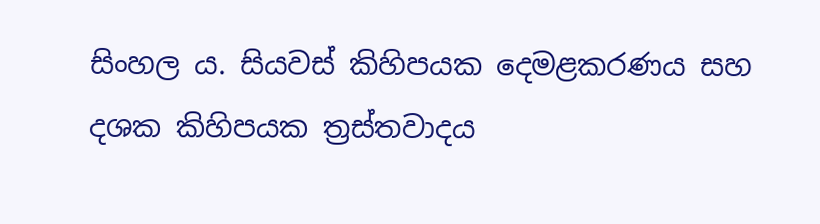සිංහල ය. සියවස් කිහිපයක දෙමළකරණය සහ දශක කිහිපයක ත්‍රස්තවාදය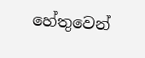හේතුවෙන්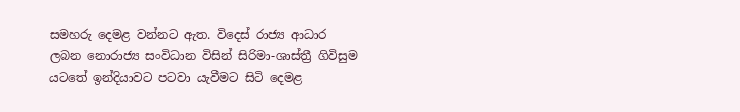සමහරු දෙමළ වන්නට ඇත. විදෙස් රාජ්‍ය ආධාර ලබන නොරාජ්‍ය සංවිධාන විසින් සිරිමා-ශාස්ත්‍රී ගිවිසුම යටතේ ඉන්දියාවට පටවා යැවීමට සිටි දෙමළ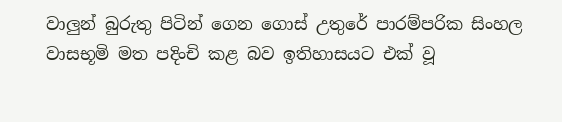වාලුන් බුරුතු පිටින් ගෙන ගොස් උතුරේ පාරම්පරික සිංහල වාසභූමි මත පදිංචි කළ බව ඉතිහාසයට එක් වූ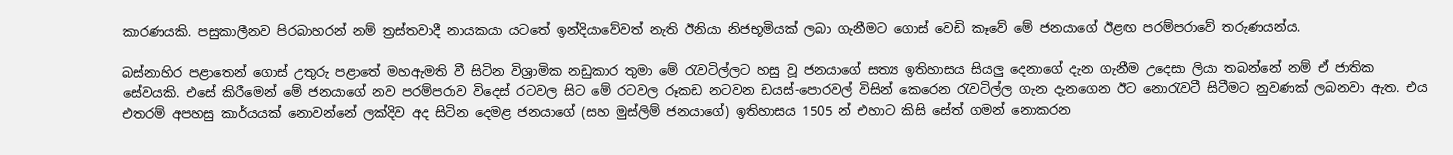කාරණයකි. පසුකාලීනව පිරබාහරන් නම් ත්‍රස්තවාදී නායකයා යටතේ ඉන්දියාවේවත් නැති ඊනියා නිජභූමියක් ලබා ගැනීමට ගොස් වෙඩි කෑවේ මේ ජනයාගේ ඊළඟ පරම්පරාවේ තරුණයන්ය.

බස්නාහිර පළාතෙන් ගොස් උතුරු පළාතේ මහඇමති වී සිටින විශ්‍රාමික නඩුකාර තුමා මේ රැවටිල්ලට හසු වූ ජනයාගේ සත්‍ය ඉතිහාසය සියලු දෙනාගේ දැන ගැනීම උදෙසා ලියා තබන්නේ නම් ඒ ජාතික සේවයකි. එසේ කිරීමෙන් මේ ජනයාගේ නව පරම්පරාව විදෙස් රටවල සිට මේ රටවල රූකඩ නටවන ඩයස්-පොරවල් විසින් කෙරෙන රැවටිල්ල ගැන දැනගෙන ඊට නොරැවටී සිටීමට නුවණක් ලබනවා ඇත. එය එතරම් අපහසු කාර්යයක් නොවන්නේ ලක්දිව අද සිටින දෙමළ ජනයාගේ (සහ මුස්ලිම් ජනයාගේ) ඉතිහාසය 1505 න් එහාට කිසි සේත් ගමන් නොකරන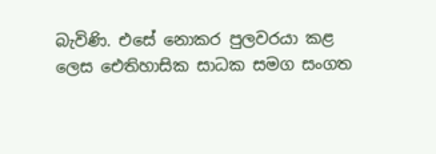බැවිණි. එසේ නොකර පුලවරයා කළ ලෙස ඓතිහාසික සාධක සමග සංගත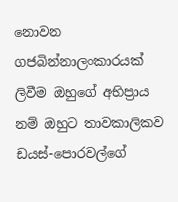නොවන ගජබින්නාලංකාරයක් ලිවීම ඔහුගේ අභිප්‍රාය නම් ඔහුට තාවකාලිකව ඩයස්-පොරවල්ගේ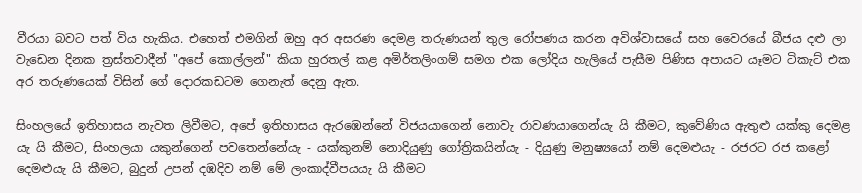වීරයා බවට පත් විය හැකිය. එහෙත් එමගින් ඔහු අර අසරණ දෙමළ තරුණයන් තුල රෝපණය කරන අවිශ්වාසයේ සහ වෛරයේ බීජය දළු ලා වැඩෙන දිනක ත්‍රස්තවාදීන් "අපේ කොල්ලන්" කියා හුරතල් කළ අමිර්තලිංගම් සමග එක ලෝදිය හැලියේ පැසීම පිණිස අපායට යෑමට ටිකැට් එක අර තරුණයෙක් විසින් ගේ දොරකඩටම ගෙනැත් දෙනු ඇත.

සිංහලයේ ඉතිහාසය නැවත ලිවීමට, අපේ ඉතිහාසය ඇරඹෙන්නේ විජයයාගෙන් නොවැ රාවණයාගෙන්යැ යි කීමට, කුවේණිය ඇතුළු යක්කු දෙමළ යැ යි කීමට, සිංහලයා යකුන්ගෙන් පවතෙන්නේයැ - යක්කුනම් නොදියුණු ගෝත්‍රිකයින්යැ - දියුණු මනුෂ්‍යයෝ නම් දෙමළුයැ - රජරට රජ කළෝ දෙමළුයැ යි කීමට, බුදුන් උපන් දඹදිව නම් මේ ලංකාද්වීපයයැ යි කීමට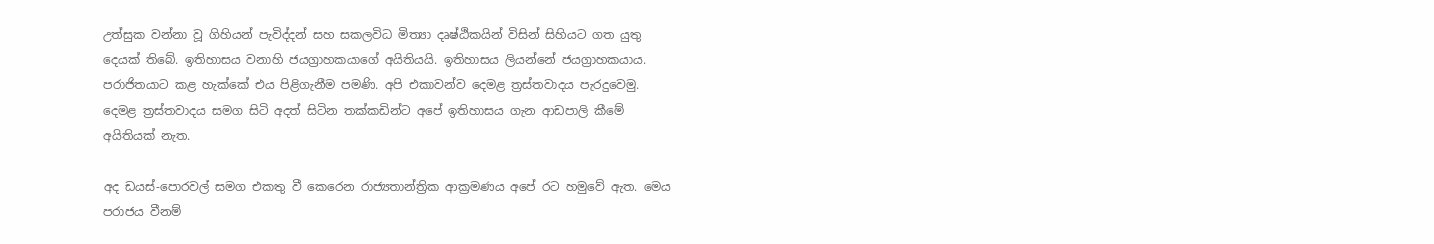උත්සුක වන්නා වූ ගිහියන් පැවිද්දන් සහ සකලවිධ මිත්‍යා දෘෂ්ඨිකයින් විසින් සිහියට ගත යුතු දෙයක් තිබේ. ඉතිහාසය වනාහි ජයග්‍රාහකයාගේ අයිතියයි. ඉතිහාසය ලියන්නේ ජයග්‍රාහකයාය. පරාජිතයාට කළ හැක්කේ එය පිළිගැනීම පමණි. අපි එකාවන්ව දෙමළ ත්‍රස්තවාදය පැරදුවෙමු. දෙමළ ත්‍රස්තවාදය සමග සිටි අදත් සිටින තක්කඩින්ට අපේ ඉතිහාසය ගැන ආඩපාලි කීමේ අයිතියක් නැත.

අද ඩයස්-පොරවල් සමග එකතු වී කෙරෙන රාජ්‍යතාන්ත්‍රික ආක්‍රමණය අපේ රට හමුවේ ඇත. මෙය පරාජය වීනම්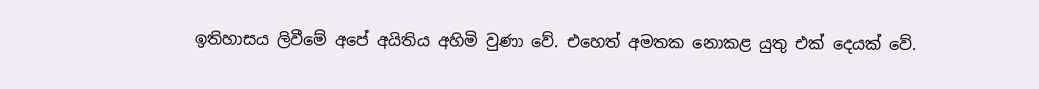ඉතිහාසය ලිවීමේ අපේ අයිතිය අහිමි වුණා වේ. එහෙත් අමතක නොකළ යුතු එක් දෙයක් වේ.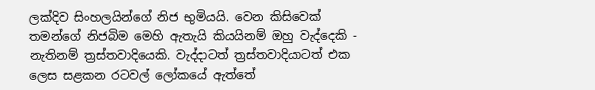ලක්දිව සිංහලයින්ගේ නිජ භුමියයි. වෙන කිසිවෙක් තමන්ගේ නිජබිම මෙහි ඇතැයි කියයිනම් ඔහු වැද්දෙකි - නැතිනම් ත්‍රස්තවාදියෙකි. වැද්දාටත් ත්‍රස්තවාදියාටත් එක ලෙස සළකන රටවල් ලෝකයේ ඇත්තේ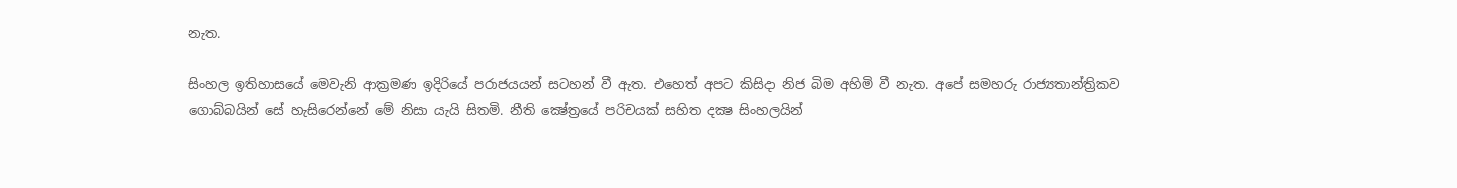නැත.

සිංහල ඉතිහාසයේ මෙවැනි ආක්‍රමණ ඉදිරියේ පරාජයයන් සටහන් වී ඇත. එහෙත් අපට කිසිදා නිජ බිම අහිමි වී නැත. අපේ සමහරු රාජ්‍යතාන්ත්‍රිකව ගොබ්බයින් සේ හැසිරෙන්නේ මේ නිසා යැයි සිතමි. නීති ක්‍ෂේත්‍රයේ පරිචයක් සහිත දක්‍ෂ සිංහලයින්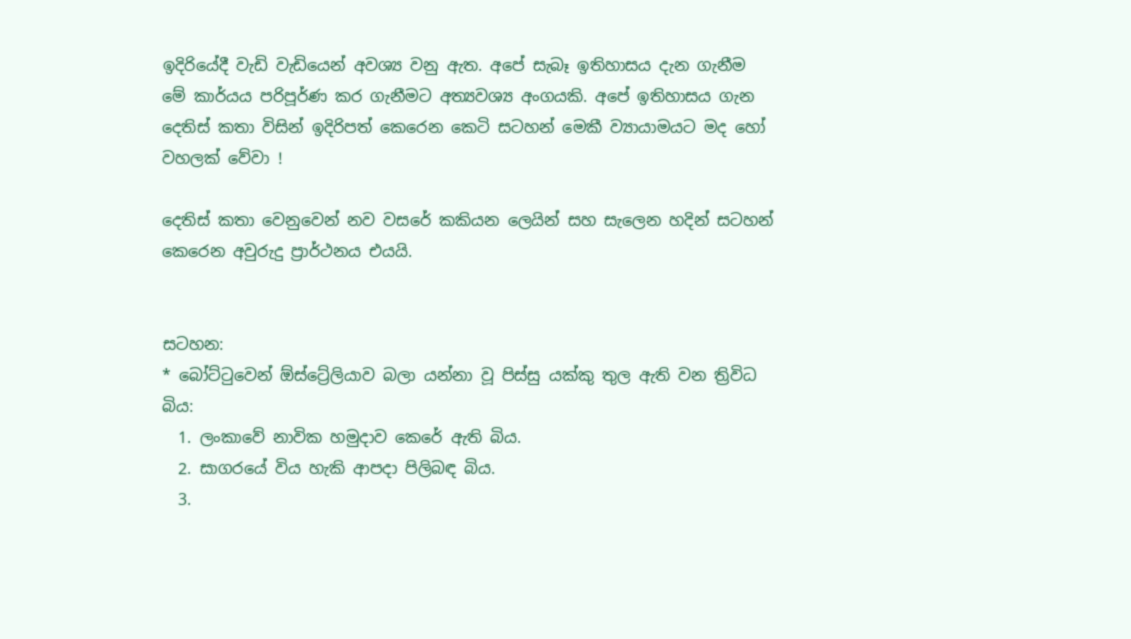ඉදිරියේදී වැඩි වැඩියෙන් අවශ්‍ය වනු ඇත. අපේ සැබෑ ඉතිහාසය දැන ගැනීම මේ කාර්යය පරිපූර්ණ කර ගැනීමට අත්‍යවශ්‍ය අංගයකි. අපේ ඉතිහාසය ගැන දෙතිස් කතා විසින් ඉදිරිපත් කෙරෙන කෙටි සටහන් මෙකී ව්‍යායාමයට මද හෝ වහලක් වේවා !

දෙතිස් කතා වෙනුවෙන් නව වසරේ කකියන ලෙයින් සහ සැලෙන හදින් සටහන් කෙරෙන අවුරුදු ප්‍රාර්ථනය එයයි.


සටහන:
* බෝට්ටුවෙන් ඕස්ට්‍රේලියාව බලා යන්නා වූ පිස්සු යක්කු තුල ඇති වන ත්‍රිවිධ බිය:
  1. ලංකාවේ නාවික හමුදාව කෙරේ ඇති බිය.
  2. සාගරයේ විය හැකි ආපදා පිලිබඳ බිය.
  3.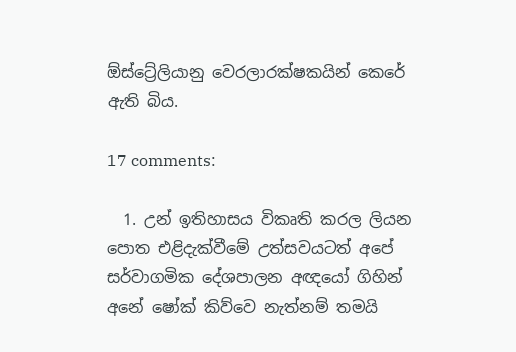ඕස්ට්‍රේලියානු වෙරලාරක්ෂකයින් කෙරේ ඇති බිය.

17 comments:

  1. උන් ඉතිහාසය විකෘති කරල ලියන පොත එළිදැක්වීමේ උත්සවයටත් අපේ සර්වාගමික දේශපාලන අඥයෝ ගිහින් අනේ ෂෝක් කිව්වෙ නැත්නම් තමයි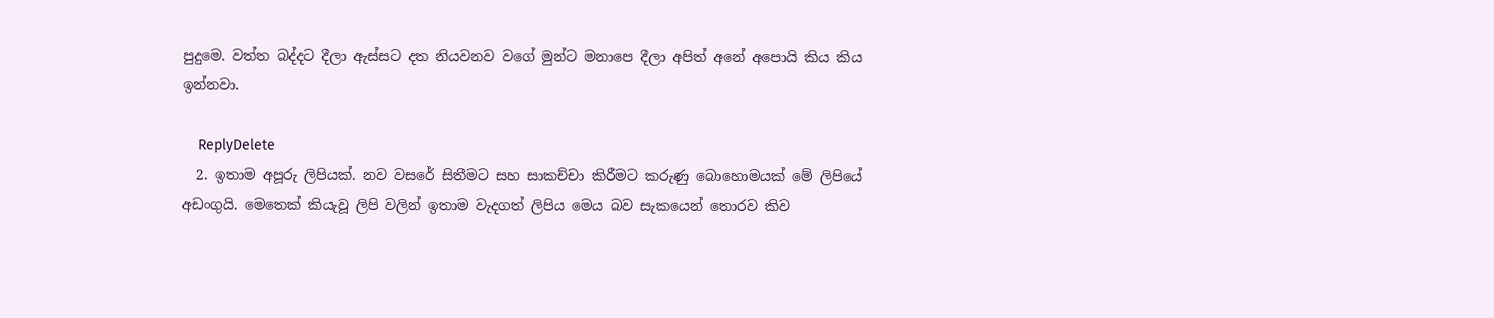පුදුමෙ. වත්ත බද්දට දීලා ඇස්සට දත නියවනව වගේ මුන්ට මනාපෙ දීලා අපිත් අනේ අපොයි කිය කිය ඉන්නවා.

    ReplyDelete
  2. ඉතාම අපූරු ලිපියක්. නව වසරේ සිතීමට සහ සාකච්චා කිරීමට කරුණු බොහොමයක් මේ ලිපියේ අඩංගුයි. මෙතෙක් කියැවූ ලිපි වලින් ඉතාම වැදගත් ලිපිය මෙය බව සැකයෙන් තොරව කිව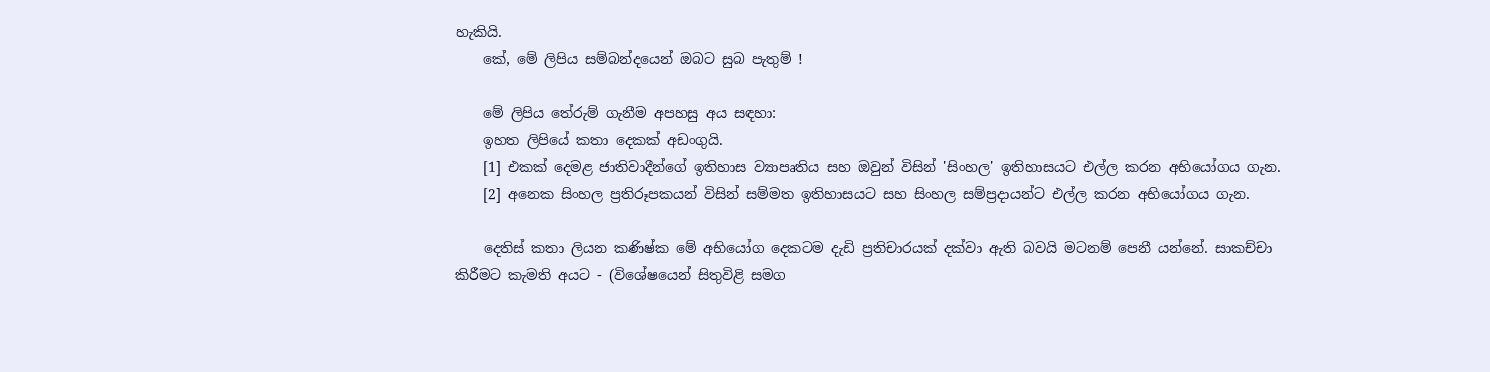හැකියි.
    කේ, මේ ලිපිය සම්බන්දයෙන් ඔබට සුබ පැතුම් !

    මේ ලිපිය තේරුම් ගැනීම අපහසු අය සඳහා:
    ඉහත ලිපියේ කතා දෙකක් අඩංගුයි.
    [1] එකක් දෙමළ ජාතිවාදීන්ගේ ඉතිහාස ව්‍යාපෘතිය සහ ඔවුන් විසින් 'සිංහල' ඉතිහාසයට එල්ල කරන අභියෝගය ගැන.
    [2] අනෙක සිංහල ප්‍රතිරූපකයන් විසින් සම්මත ඉතිහාසයට සහ සිංහල සම්ප්‍රදායන්ට එල්ල කරන අභියෝගය ගැන.

    දෙතිස් කතා ලියන කණිෂ්ක මේ අභියෝග දෙකටම දැඩි ප්‍රතිචාරයක් දක්වා ඇති බවයි මටනම් පෙනී යන්නේ. සාකච්චා කිරීමට කැමති අයට - (විශේෂයෙන් සිතුවිළි සමග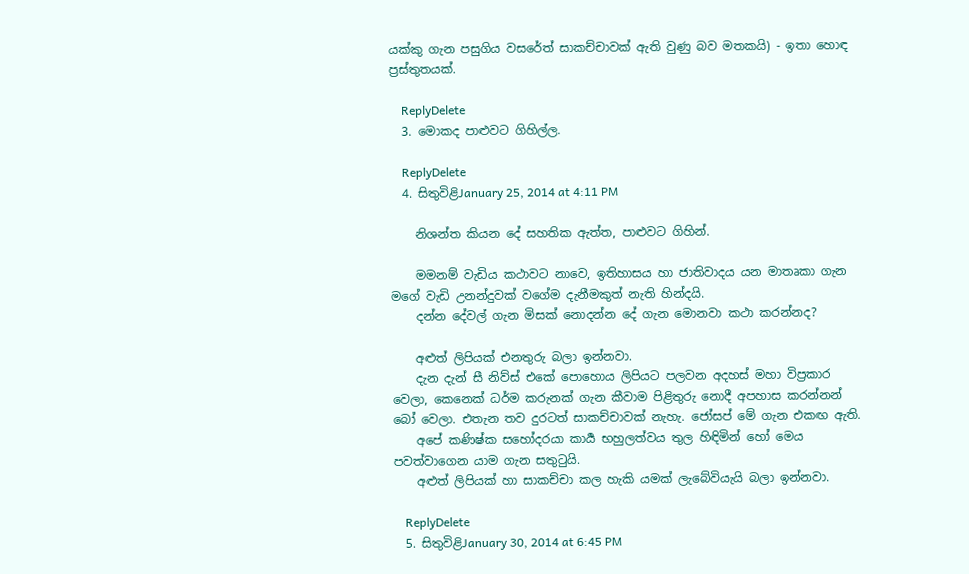යක්කු ගැන පසුගිය වසරේත් සාකච්චාවක් ඇති වුණු බව මතකයි) - ඉතා හොඳ ප්‍රස්තුතයක්.

    ReplyDelete
  3. මොකද පාළුවට ගිහිල්ල.

    ReplyDelete
  4. සිතුවිළිJanuary 25, 2014 at 4:11 PM

    නිශන්ත කියන දේ සහතික ඇත්ත, පාළුවට ගිහින්.

    මමනම් වැඩිය කථාවට නාවෙ, ඉතිහාසය හා ජාතිවාදය යන මාතෘකා ගැන මගේ වැඩි උනන්දුවක් වගේම දැනීමකුත් නැති හින්දයි.
    දන්න දේවල් ගැන මිසක් නොදන්න දේ ගැන මොනවා කථා කරන්නද?

    අළුත් ලිපියක් එනතුරු බලා ඉන්නවා.
    දැන දැන් සී නිව්ස් එකේ පොහොය ලිපියට පලවන අදහස් මහා විප්‍රකාර වෙලා, කෙනෙක් ධර්ම කරුනක් ගැන කීවාම පිළිතුරු නොදී අපහාස කරන්නන් බෝ වෙලා. එතැන තව දුරටත් සාකච්චාවක් නැහැ. ජෝසප් මේ ගැන එකඟ ඇති.
    අපේ කණිෂ්ක සහෝදරයා කාර්‍ය භහුලත්වය තුල හිඳිමින් හෝ මෙය පවත්වාගෙන යාම ගැන සතුටුයි.
    අළුත් ලිපියක් හා සාකච්චා කල හැකි යමක් ලැබේවියැයි බලා ඉන්නවා.

    ReplyDelete
  5. සිතුවිළිJanuary 30, 2014 at 6:45 PM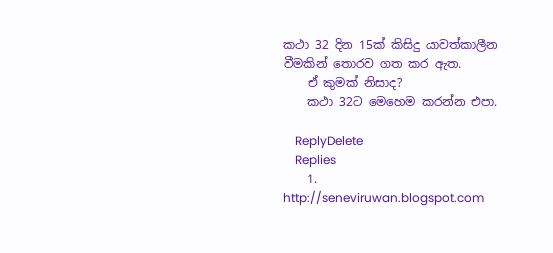කථා 32 දින 15ක් කිසිදු යාවත්කාලීන වීමකින් තොරව ගත කර ඇත.
    ඒ කුමක් නිසාද?
    කථා 32ට මෙහෙම කරන්න එපා.

    ReplyDelete
    Replies
    1. http://seneviruwan.blogspot.com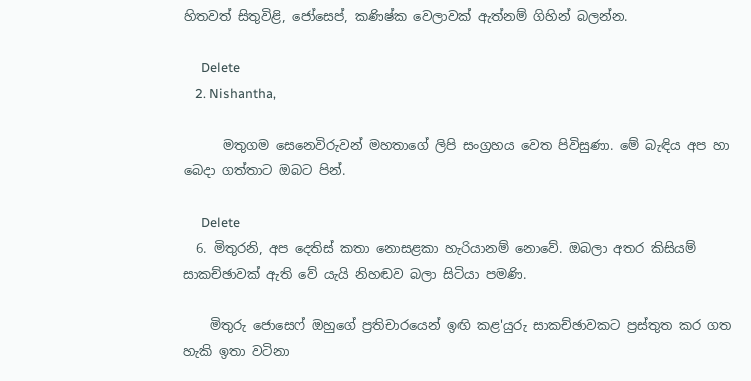හිතවත් සිතුවිළි, ජෝසෙප්, කණිෂ්ක වෙලාවක් ඇත්නම් ගිහින් බලන්න.

      Delete
    2. Nishantha,

      මතුගම සෙනෙවිරුවන් මහතාගේ ලිපි සංග්‍රහය වෙත පිවිසුණා. මේ බැඳිය අප හා බෙදා ගත්තාට ඔබට පින්.

      Delete
  6. මිතුරනි, අප දෙතිස් කතා නොසළකා හැරියානම් නොවේ. ඔබලා අතර කිසියම් සාකච්ඡාවක් ඇති වේ යැයි නිහඬව බලා සිටියා පමණි.

    මිතුරු ජොසෙෆ් ඔහුගේ ප්‍රතිචාරයෙන් ඉඟි කළ'යුරු සාකච්ඡාවකට ප්‍රස්තුත කර ගත හැකි ඉතා වටිනා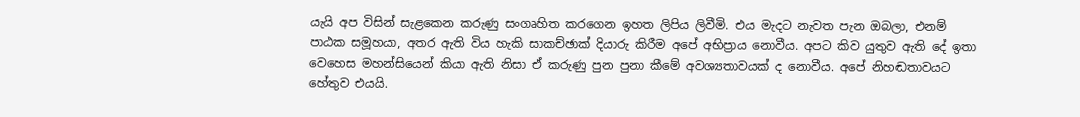යැයි අප විසින් සැළකෙන කරුණු සංගෘහිත කරගෙන ඉහත ලිපිය ලිවීමි. එය මැදට නැවත පැන ඔබලා, එනම් පාඨක සමූහයා, අතර ඇති විය හැකි සාකච්ඡාක් දියාරු කිරීම අපේ අභිප්‍රාය නොවීය. අපට කිව යුතුව ඇති දේ ඉතා වෙහෙස මහන්සියෙන් කියා ඇති නිසා ඒ කරුණු පුන පුනා කීමේ අවශ්‍යතාවයක් ද නොවීය. අපේ නිහඬතාවයට හේතුව එයයි.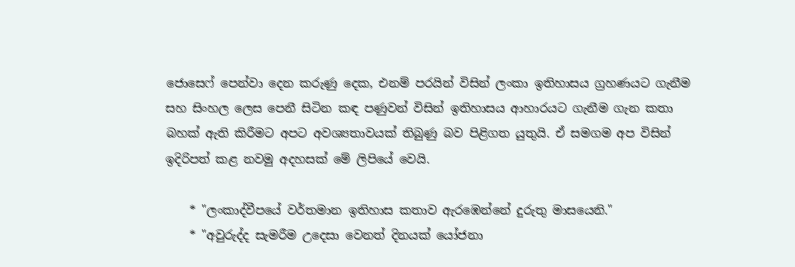ජොසෙෆ් පෙන්වා දෙන කරුණු දෙක, එනම් පරයින් විසින් ලංකා ඉතිහාසය ග්‍රහණයට ගැනීම සහ සිංහල ලෙස පෙනී සිටින කඳ පණුවන් විසින් ඉතිහාසය ආහාරයට ගැනීම ගැන කතා බහක් ඇති කිරීමට අපට අවශ්‍යතාවයක් තිබුණු බව පිළිගත යුතුයි. ඒ සමගම අප විසින් ඉදිරිපත් කළ නවමු අදහසක් මේ ලිපියේ වෙයි.

    * "ලංකාද්වීපයේ වර්තමාන ඉතිහාස කතාව ඇරඹෙන්නේ දුරුතු මාසයෙනි."
    * "අවුරුද්ද සැමරීම උදෙසා වෙනත් දිනයක් යෝජනා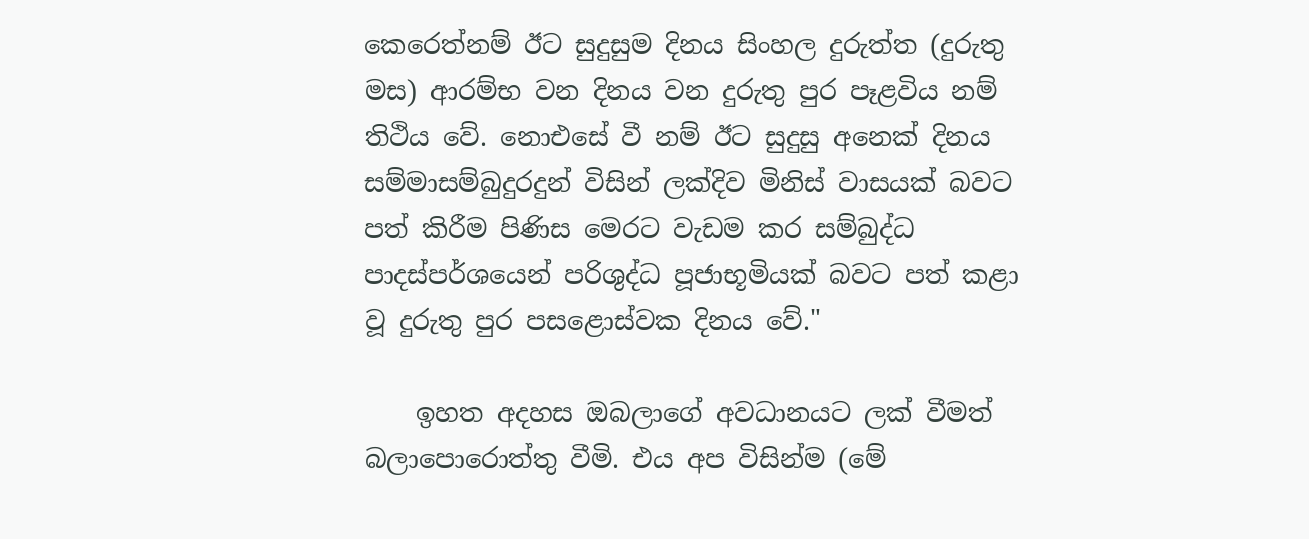කෙරෙත්නම් ඊට සුදුසුම දිනය සිංහල දුරුත්ත (දුරුතු මස) ආරම්භ වන දිනය වන දුරුතු පුර පෑළවිය නම් තිථිය වේ. නොඑසේ වී නම් ඊට සුදුසු අනෙක් දිනය සම්මාසම්බුදුරදුන් විසින් ලක්දිව මිනිස් වාසයක් බවට පත් කිරීම පිණිස මෙරට වැඩම කර සම්බුද්ධ පාදස්පර්ශයෙන් පරිශුද්ධ පූජාභූමියක් බවට පත් කළා වූ දුරුතු පුර පසළොස්වක දිනය වේ."

    ඉහත අදහස ඔබලාගේ අවධානයට ලක් වීමත් බලාපොරොත්තු වීමි. එය අප විසින්ම (මේ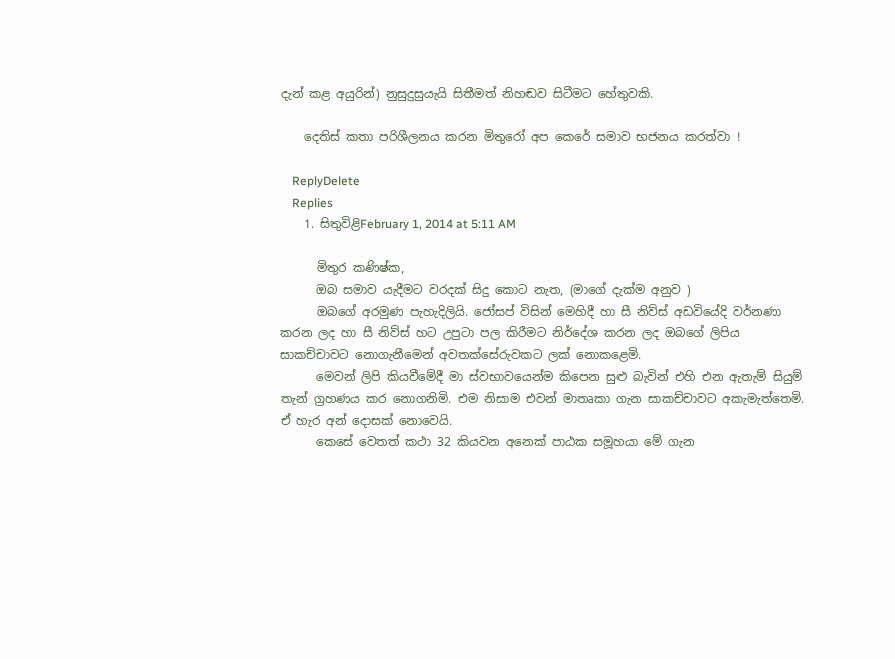දැන් කළ අයුරින්) නුසුදුසුයැයි සිතීමත් නිහඬව සිටීමට හේතුවකි.

    දෙතිස් කතා පරිශීලනය කරන මිතුරෝ අප කෙරේ සමාව භජනය කරත්වා !

    ReplyDelete
    Replies
    1. සිතුවිළිFebruary 1, 2014 at 5:11 AM

      මිතුර කණිෂ්ක,
      ඔබ සමාව යැදීමට වරදක් සිදු කොට නැත, (මාගේ දැක්ම අනුව )
      ඔබගේ අරමුණ පැහැදිලියි. ජෝසප් විසින් මෙහිදී හා සී නිව්ස් අඩවියේදි වර්නණා කරන ලද හා සී නිව්ස් හට උපුටා පල කිරීමට නිර්දේශ කරන ලද ඔබගේ ලිපිය සාකච්චාවට නොගැනීමෙන් අවතක්සේරුවකට ලක් නොකළෙමි.
      මෙවන් ලිපි කියවීමේදී මා ස්වභාවයෙන්ම කිපෙන සුළු බැවින් එහි එන ඇතැම් සියුම් තැන් ග්‍රහණය කර නොගනිමි. එම නිසාම එවන් මාතෘකා ගැන සාකච්චාවට අකැමැත්තෙමි. ඒ හැර අන් දොසක් නොවෙයි.
      කෙසේ වෙතත් කථා 32 කියවන අනෙක් පාඨක සමූහයා මේ ගැන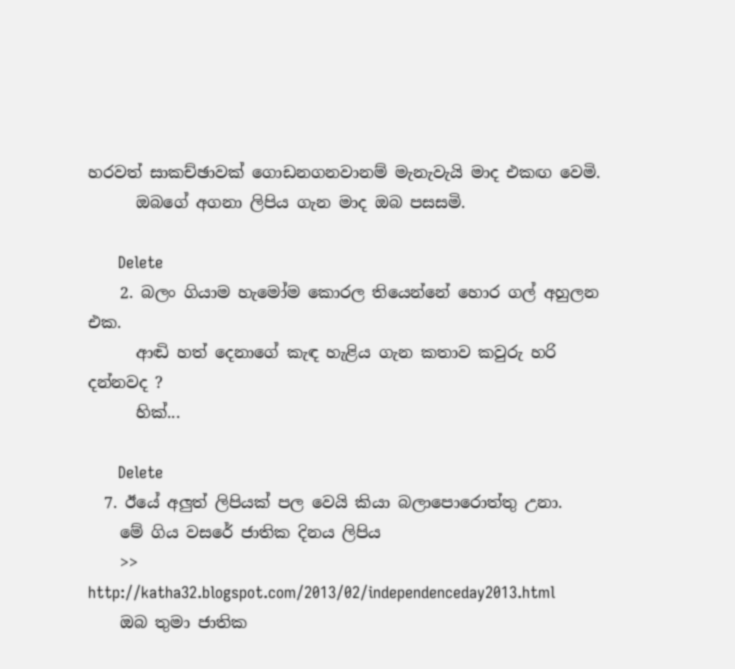හරවත් සාකච්ඡාවක් ගොඩනගනවානම් මැනැවැයි මාද එකඟ වෙමි.
      ඔබගේ අගනා ලිපිය ගැන මාද ඔබ පසසමි.

      Delete
    2. බලං ගියාම හැමෝම කොරල තියෙන්නේ හොර ගල් අහුලන එක.
      ආඬි හත් දෙනාගේ කැඳ හැළිය ගැන කතාව කවුරු හරි දන්නවද ?
      හික්...

      Delete
  7. ඊයේ අලුත් ලිපියක් පල වෙයි කියා බලාපොරොත්තු උනා.
    මේ ගිය වසරේ ජාතික දිනය ලිපිය
    >> http://katha32.blogspot.com/2013/02/independenceday2013.html
    ඔබ තුමා ජාතික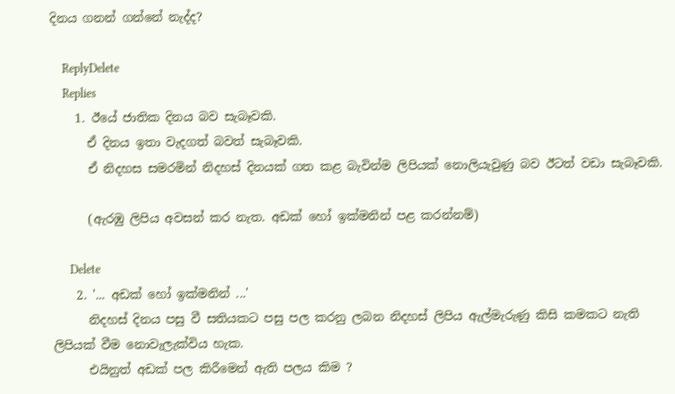දිනය ගනන් ගන්නේ නැද්ද?

    ReplyDelete
    Replies
    1. ඊයේ ජාතික දිනය බව සැබෑවකි.
      ඒ දිනය ඉතා වැදගත් බවත් සැබෑවකි.
      ඒ නිදහස සමරමින් නිදහස් දිනයක් ගත කළ බැවින්ම ලිපියක් නොලියැවුණු බව ඊටත් වඩා සැබෑවකි.

      (ඇරඹු ලිපිය අවසන් කර නැත. අඩක් හෝ ඉක්මනින් පළ කරන්නම්)

      Delete
    2. '... අඩක් හෝ ඉක්මනින් ...'
      නිදහස් දිනය පසු වී සතියකට පසු පල කරනු ලබන නිදහස් ලිපිය ඇල්මැරුණු කිසි කමකට නැති ලිපියක් වීම නොවැලැක්විය හැක.
      එයිනුත් අඩක් පල කිරීමෙන් ඇති පලය කිම ?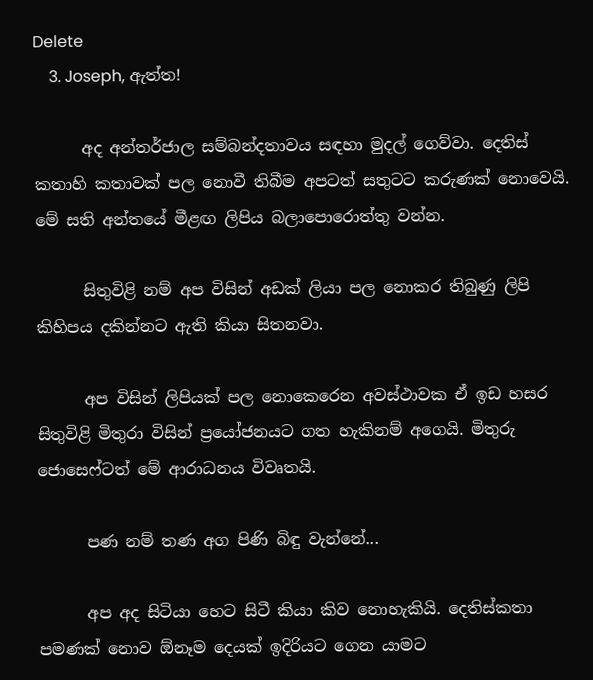Delete
    3. Joseph, ඇත්ත!

      අද අන්තර්ජාල සම්බන්දතාවය සඳහා මුදල් ගෙව්වා. දෙතිස් කතාහි කතාවක් පල නොවී තිබීම අපටත් සතුටට කරුණක් නොවෙයි. මේ සති අන්තයේ මීළඟ ලිපිය බලාපොරොත්තු වන්න.

      සිතුවිළි නම් අප විසින් අඩක් ලියා පල නොකර තිබුණු ලිපි කිහිපය දකින්නට ඇති කියා සිතනවා.

      අප විසින් ලිපියක් පල නොකෙරෙන අවස්ථාවක ඒ ඉඩ හසර සිතුවිළි මිතුරා විසින් ප්‍රයෝජනයට ගත හැකිනම් අගෙයි. මිතුරු ජොසෙෆ්ටත් මේ ආරාධනය විවෘතයි.

      පණ නම් තණ අග පිණි බිඳු වැන්නේ...

      අප අද සිටියා හෙට සිටී කියා කිව නොහැකියි. දෙතිස්කතා පමණක් නොව ඕනෑම දෙයක් ඉදිරියට ගෙන යාමට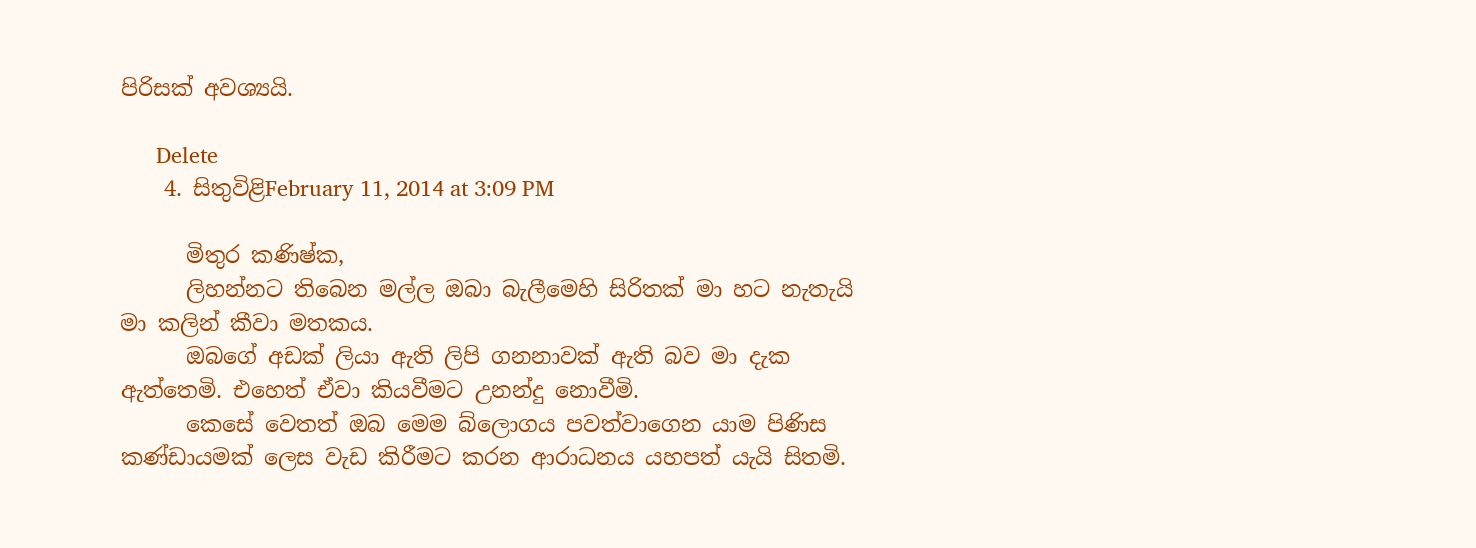පිරිසක් අවශ්‍යයි.

      Delete
    4. සිතුවිළිFebruary 11, 2014 at 3:09 PM

      මිතුර කණිෂ්ක,
      ලිහන්නට තිබෙන මල්ල ඔබා බැලීමෙහි සිරිතක් මා හට නැතැයි මා කලින් කීවා මතකය.
      ඔබගේ අඩක් ලියා ඇති ලිපි ගනනාවක් ඇති බව මා දැක ඇත්තෙමි. එහෙත් ඒවා කියවීමට උනන්දු නොවීමි.
      කෙසේ වෙතත් ඔබ මෙම බ්ලොගය පවත්වාගෙන යාම පිණිස කණ්ඩායමක් ලෙස වැඩ කිරීමට කරන ආරාධනය යහපත් යැයි සිතමි.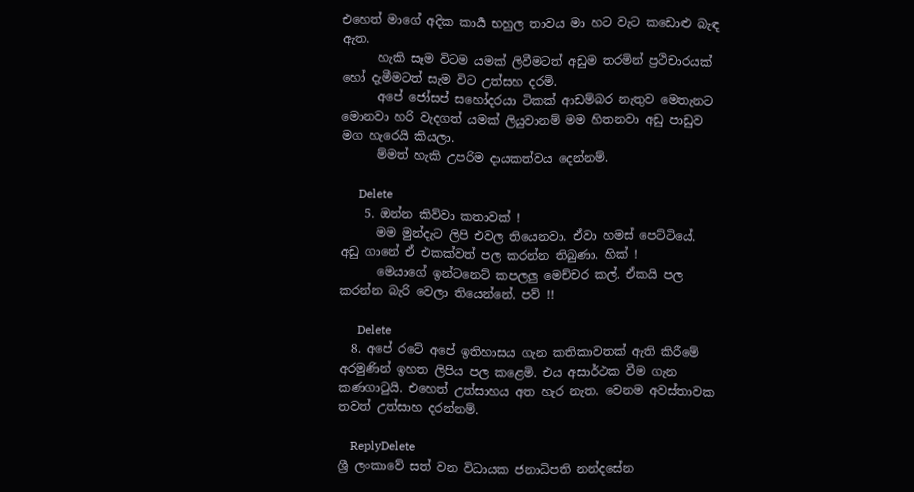එහෙත් මාගේ අදික කාර්‍ය භහුල තාවය මා හට වැට කඩොළු බැඳ ඇත.
      හැකි සෑම විටම යමක් ලිවීමටත් අඩුම තරමින් ප්‍රථිචාරයක් හෝ දැමීමටත් සැම විට උත්සහ දරමි.
      අපේ ජෝසප් සහෝදරයා ටිකක් ආඩම්බර නැතුව මෙතැනට මොනවා හරි වැදගත් යමක් ලියුවානම් මම හිතනවා අඩු පාඩුව මග හැරෙයි කියලා.
      ම්මත් හැකි උපරිම දායකත්වය දෙන්නම්.

      Delete
    5. ඔන්න කිව්වා කතාවක් !
      මම මුන්දැට ලිපි එවල තියෙනවා. ඒවා හමස් පෙට්ටියේ. අඩු ගානේ ඒ එකක්වත් පල කරන්න තිබුණා. හික් !
      මෙයාගේ ඉන්ටනෙට් කපලලු මෙච්චර කල්. ඒකයි පල කරන්න බැරි වෙලා තියෙන්නේ. පව් !!

      Delete
  8. අපේ රටේ අපේ ඉතිහාසය ගැන කතිකාවතක් ඇති කිරීමේ අරමුණින් ඉහත ලිපිය පල කළෙමි. එය අසාර්ථක වීම ගැන කණගාටුයි. එහෙත් උත්සාහය අත හැර නැත. වෙනම අවස්තාවක තවත් උත්සාහ දරන්නම්.

    ReplyDelete
ශ්‍රී ලංකාවේ සත් වන විධායක ජනාධිපති නන්දසේන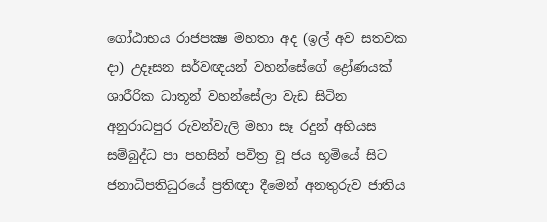ගෝඨාභය රාජපක්‍ෂ මහතා අද (ඉල් අව සතවක දා) උදෑසන සර්වඥයන් වහන්සේගේ ද්‍රෝණයක් ශාරීරික ධාතූන් වහන්සේලා වැඩ සිටින අනුරාධපුර රුවන්වැලි මහා සෑ රදුන් අභියස සම්බුද්ධ පා පහසින් පවිත්‍ර වූ ජය භූමියේ සිට ජනාධිපතිධුරයේ ප්‍රතිඥා දීමෙන් අනතුරුව ජාතිය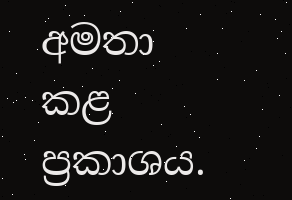අමතා කළ ප්‍රකාශය.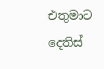එතුමාට දෙතිස්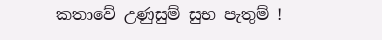කතාවේ උණුසුම් සුභ පැතුම් !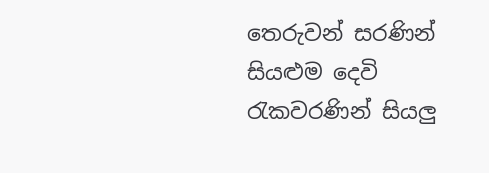තෙරුවන් සරණින් සියළුම දෙවි රැකවරණින් සියලු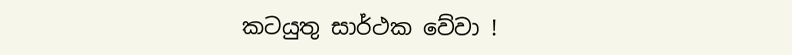කටයුතු සාර්ථක වේවා !